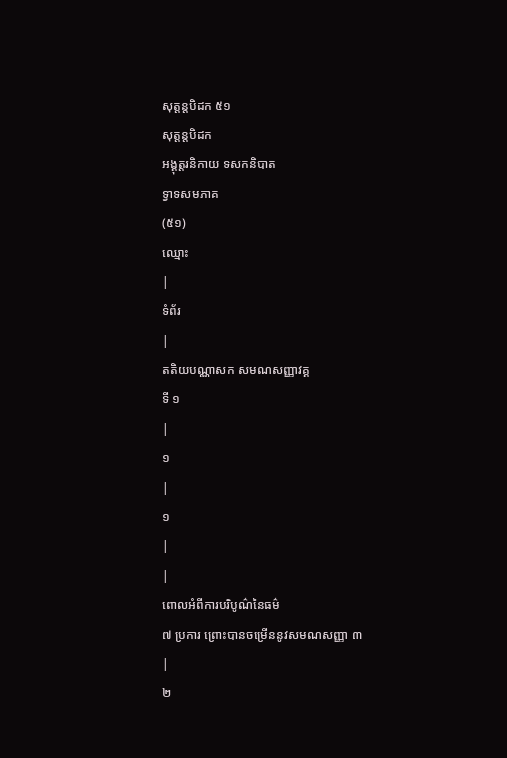សុត្តន្តបិដក ៥១
សុត្តន្តបិដក
អង្គុត្តរនិកាយ ទសកនិបាត
ទ្វាទសមភាគ
(៥១)
ឈ្មោះ
|
ទំព័រ
|
តតិយបណ្ណាសក សមណសញ្ញាវគ្គ
ទី ១
|
១
|
១
|
|
ពោលអំពីការបរិបូណ៌នៃធម៌
៧ ប្រការ ព្រោះបានចម្រើននូវសមណសញ្ញា ៣
|
២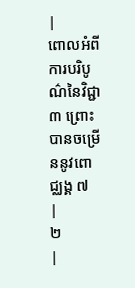|
ពោលអំពីការបរិបូណ៌នៃវិជ្ជា
៣ ព្រោះបានចម្រើននូវពោជ្ឈង្គ ៧
|
២
|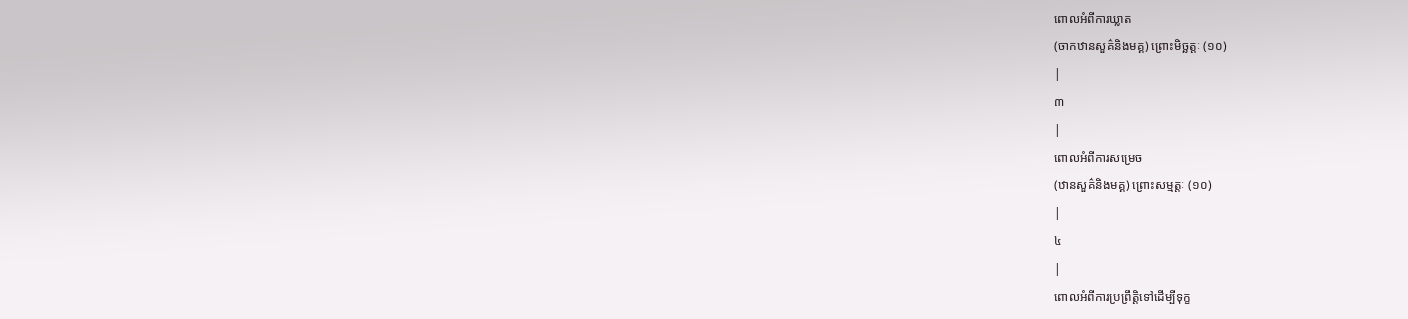ពោលអំពីការឃ្លាត
(ចាកឋានសួគ៌និងមគ្គ) ព្រោះមិច្ឆត្តៈ (១០)
|
៣
|
ពោលអំពីការសម្រេច
(ឋានសួគ៌និងមគ្គ) ព្រោះសម្មត្តៈ (១០)
|
៤
|
ពោលអំពីការប្រព្រឹត្តិទៅដើម្បីទុក្ខ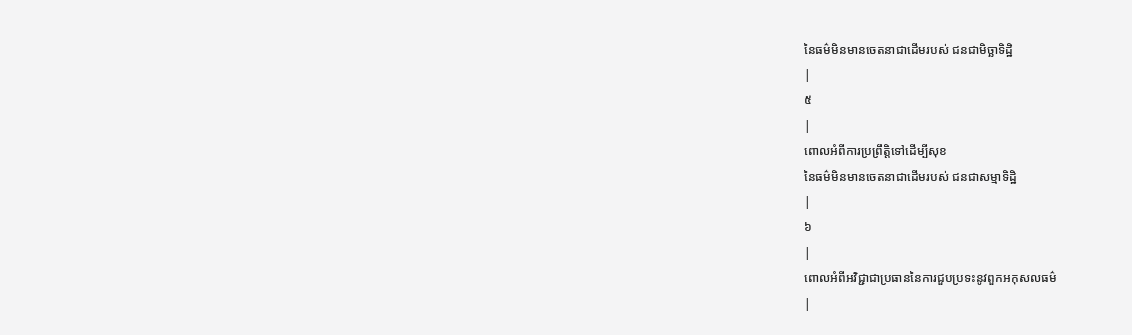នៃធម៌មិនមានចេតនាជាដើមរបស់ ជនជាមិច្ឆាទិដ្ឋិ
|
៥
|
ពោលអំពីការប្រព្រឹត្តិទៅដើម្បីសុខ
នៃធម៌មិនមានចេតនាជាដើមរបស់ ជនជាសម្មាទិដ្ឋិ
|
៦
|
ពោលអំពីអវិជ្ជាជាប្រធាននៃការជួបប្រទះនូវពួកអកុសលធម៌
|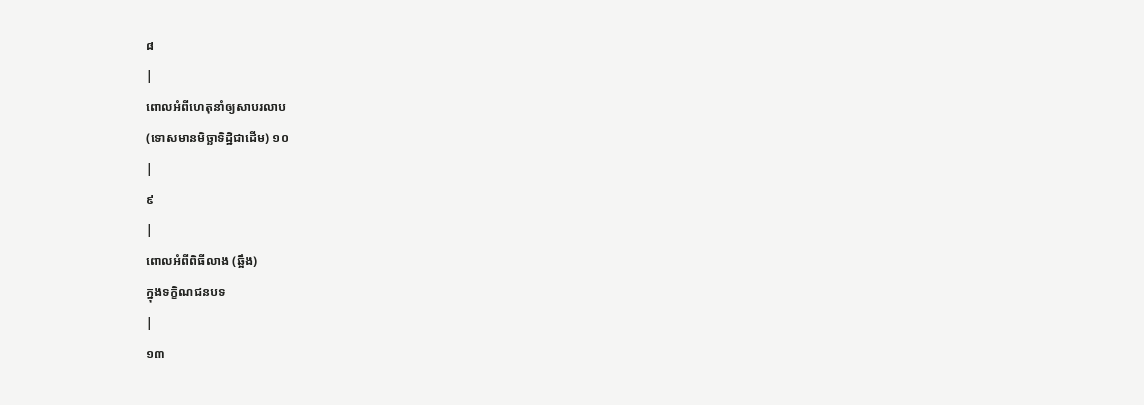៨
|
ពោលអំពីហេតុនាំឲ្យសាបរលាប
(ទោសមានមិច្ឆាទិដ្ឋិជាដើម) ១០
|
៩
|
ពោលអំពីពិធីលាង (ឆ្អឹង)
ក្នុងទក្ខិណជនបទ
|
១៣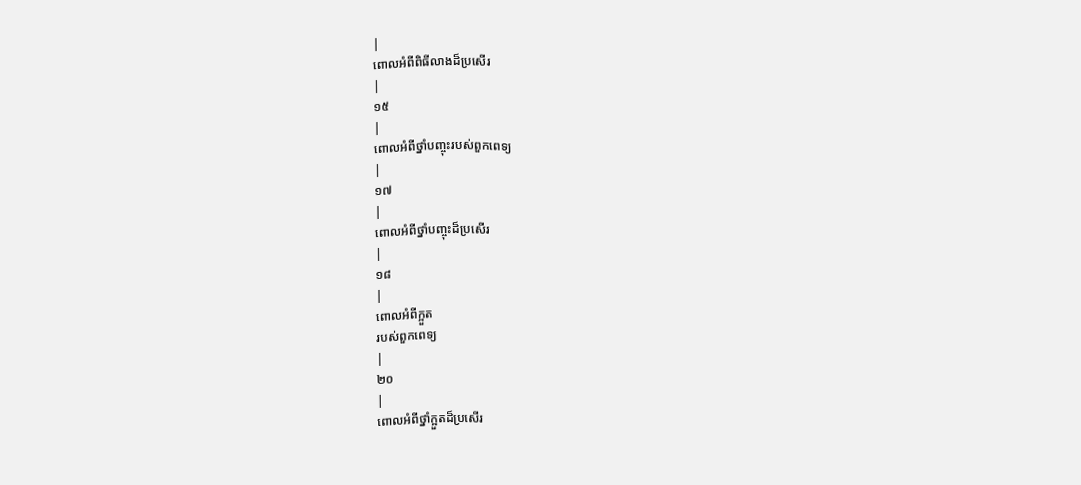|
ពោលអំពីពិធីលាងដ៏ប្រសើរ
|
១៥
|
ពោលអំពីថ្នាំបញ្ចុះរបស់ពួកពេទ្យ
|
១៧
|
ពោលអំពីថ្នាំបញ្ចុះដ៏ប្រសើរ
|
១៨
|
ពោលអំពីក្អួត
របស់ពួកពេទ្យ
|
២០
|
ពោលអំពីថ្នាំក្អួតដ៏ប្រសើរ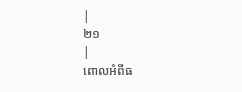|
២១
|
ពោលអំពីធ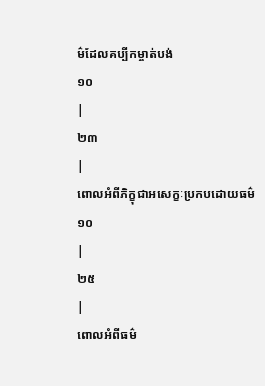ម៌ដែលគប្បីកម្ចាត់បង់
១០
|
២៣
|
ពោលអំពីភិក្ខុជាអសេក្ខៈប្រកបដោយធម៌
១០
|
២៥
|
ពោលអំពីធម៌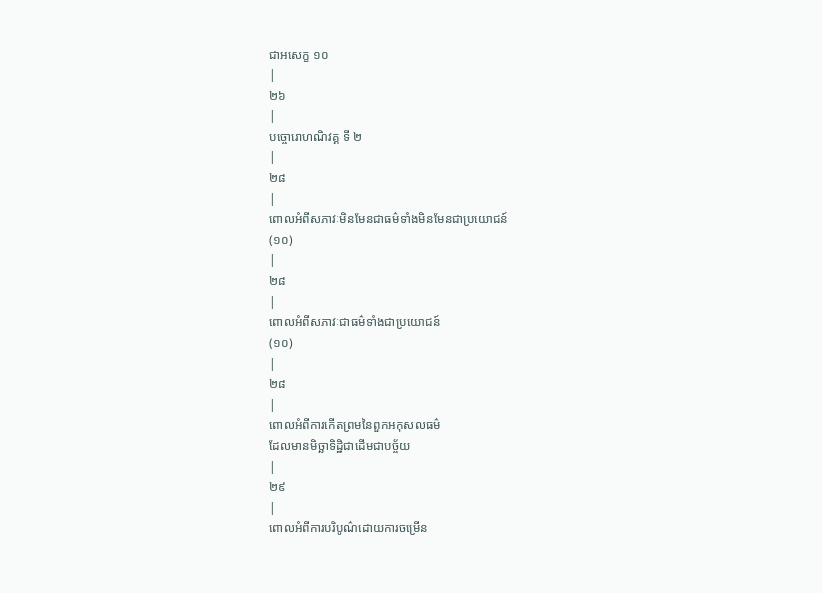ជាអសេក្ខ ១០
|
២៦
|
បច្ចោរោហណិវគ្គ ទី ២
|
២៨
|
ពោលអំពីសភាវៈមិនមែនជាធម៌ទាំងមិនមែនជាប្រយោជន៍
(១០)
|
២៨
|
ពោលអំពីសភាវៈជាធម៌ទាំងជាប្រយោជន៍
(១០)
|
២៨
|
ពោលអំពីការកើតព្រមនៃពួកអកុសលធម៌
ដែលមានមិច្ឆាទិដ្ឋិជាដើមជាបច្ច័យ
|
២៩
|
ពោលអំពីការបរិបូណ៌ដោយការចម្រើន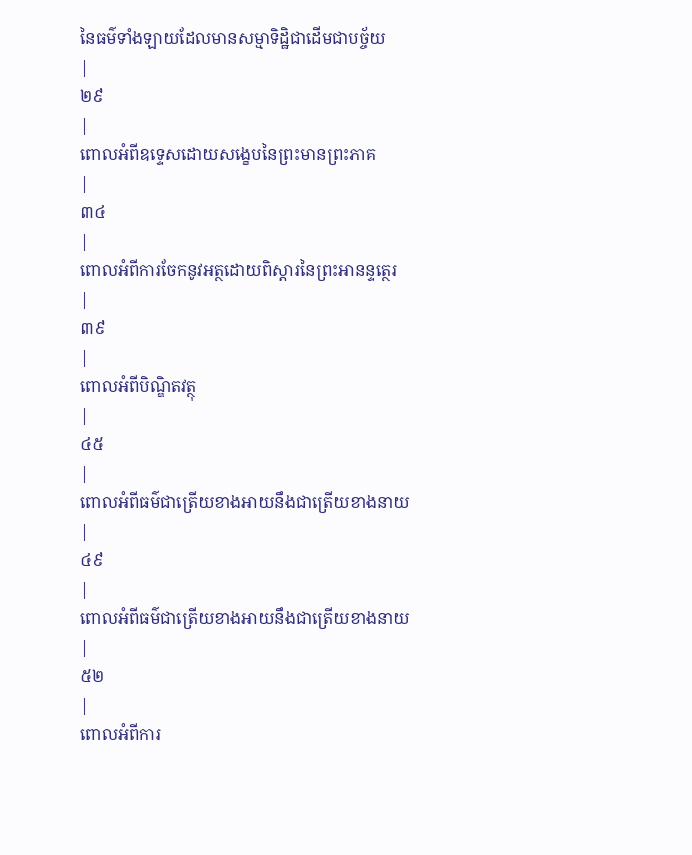នៃធម៌ទាំងឡាយដែលមានសម្មាទិដ្ឋិជាដើមជាបច្ច័យ
|
២៩
|
ពោលអំពីឧទ្ទេសដោយសង្ខេបនៃព្រះមានព្រះភាគ
|
៣៤
|
ពោលអំពីការចែកនូវអត្ថដោយពិស្តារនៃព្រះអានន្ទត្ថេរ
|
៣៩
|
ពោលអំពីបិណ្ឌិតវត្ថុ
|
៤៥
|
ពោលអំពីធម៌ជាត្រើយខាងអាយនឹងជាត្រើយខាងនាយ
|
៤៩
|
ពោលអំពីធម៌ជាត្រើយខាងអាយនឹងជាត្រើយខាងនាយ
|
៥២
|
ពោលអំពីការ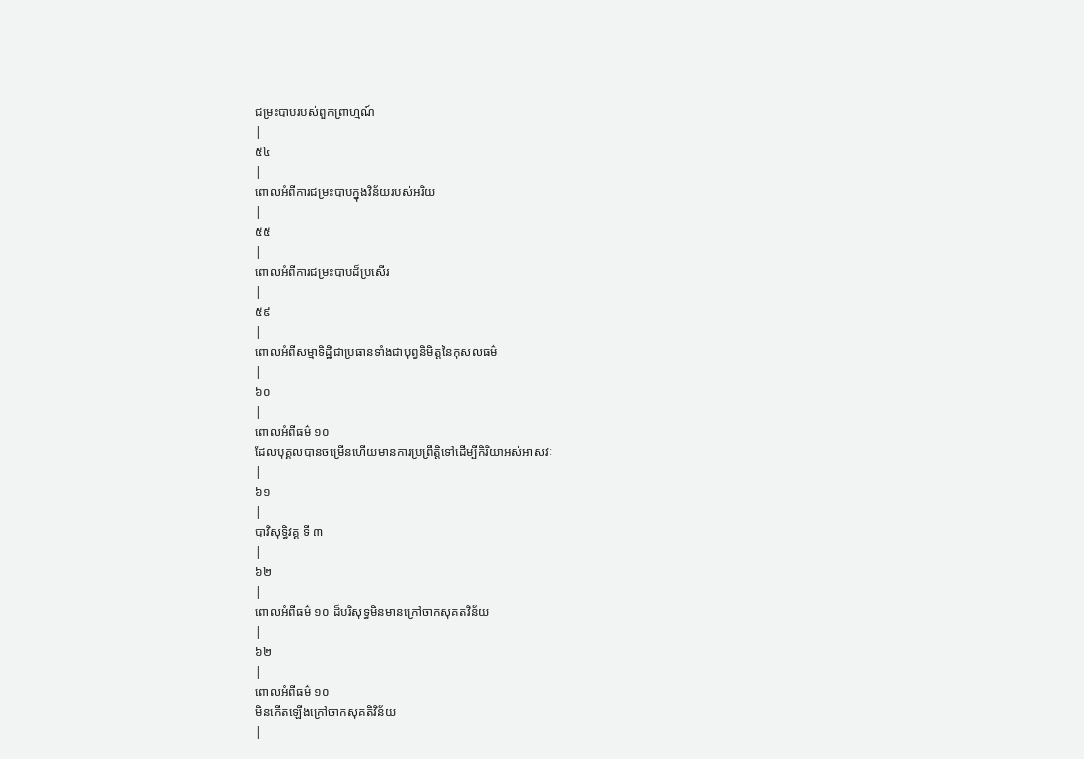ជម្រះបាបរបស់ពួកព្រាហ្មណ៍
|
៥៤
|
ពោលអំពីការជម្រះបាបក្នុងវិន័យរបស់អរិយ
|
៥៥
|
ពោលអំពីការជម្រះបាបដ៏ប្រសើរ
|
៥៩
|
ពោលអំពីសម្មាទិដ្ឋិជាប្រធានទាំងជាបុព្វនិមិត្តនៃកុសលធម៌
|
៦០
|
ពោលអំពីធម៌ ១០
ដែលបុគ្គលបានចម្រើនហើយមានការប្រព្រឹត្តិទៅដើម្បីកិរិយាអស់អាសវៈ
|
៦១
|
បាវិសុទ្ធិវគ្គ ទី ៣
|
៦២
|
ពោលអំពីធម៌ ១០ ដ៏បរិសុទ្ធមិនមានក្រៅចាកសុគតវិន័យ
|
៦២
|
ពោលអំពីធម៌ ១០
មិនកើតឡើងក្រៅចាកសុគតិវិន័យ
|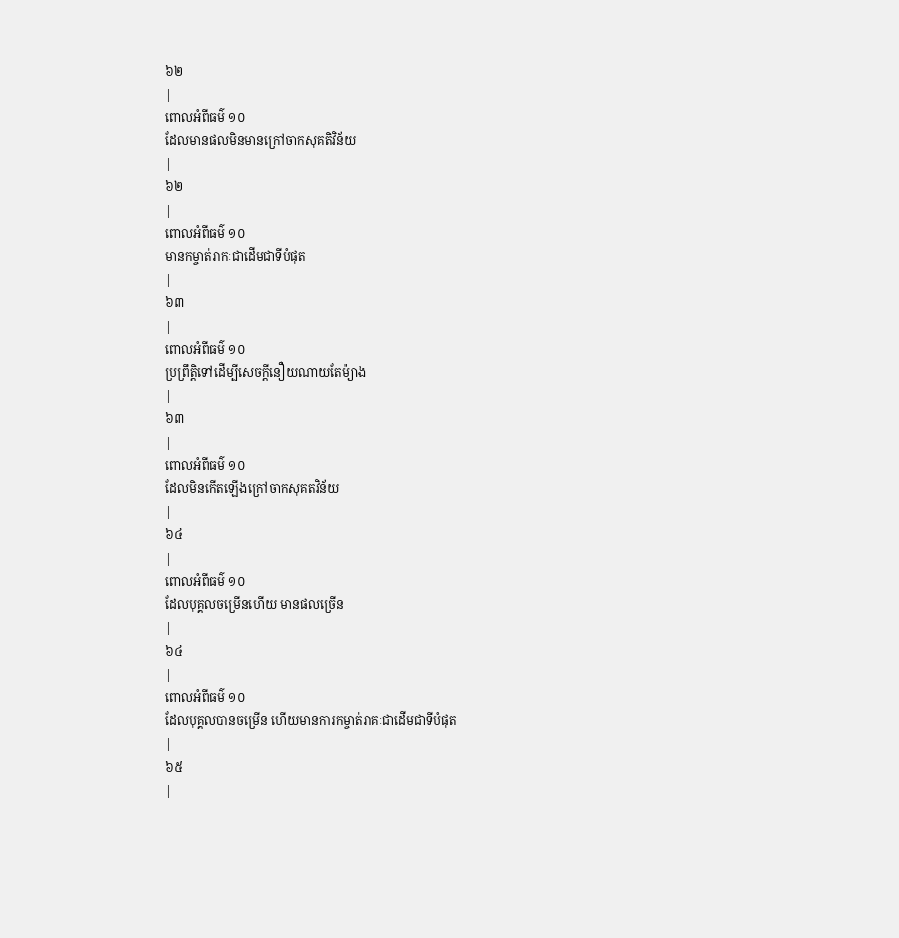៦២
|
ពោលអំពីធម៌ ១០
ដែលមានផលមិនមានក្រៅចាកសុគតិវិន័យ
|
៦២
|
ពោលអំពីធម៌ ១០
មានកម្ចាត់រាកៈជាដើមជាទីបំផុត
|
៦៣
|
ពោលអំពីធម៌ ១០
ប្រព្រឹត្តិទៅដើម្បីសេចក្តីនឿយណាយតែម៉្យាង
|
៦៣
|
ពោលអំពីធម៌ ១០
ដែលមិនកើតឡើងក្រៅចាកសុគតវិន័យ
|
៦៤
|
ពោលអំពីធម៌ ១០
ដែលបុគ្គលចម្រើនហើយ មានផលច្រើន
|
៦៤
|
ពោលអំពីធម៌ ១០
ដែលបុគ្គលបានចម្រើន ហើយមានការកម្ចាត់រាគៈជាដើមជាទីបំផុត
|
៦៥
|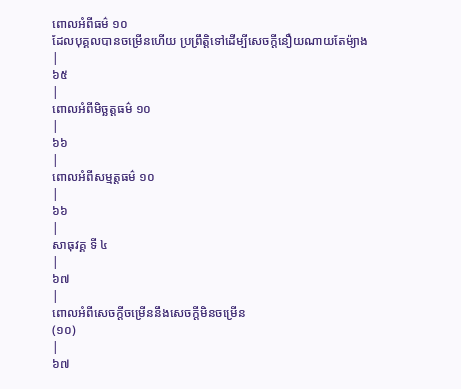ពោលអំពីធម៌ ១០
ដែលបុគ្គលបានចម្រើនហើយ ប្រព្រឹត្តិទៅដើម្បីសេចក្តីនឿយណាយតែម៉្យាង
|
៦៥
|
ពោលអំពីមិច្ឆត្តធម៌ ១០
|
៦៦
|
ពោលអំពីសម្មត្តធម៌ ១០
|
៦៦
|
សាធុវគ្គ ទី ៤
|
៦៧
|
ពោលអំពីសេចក្តីចម្រើននឹងសេចក្តីមិនចម្រើន
(១០)
|
៦៧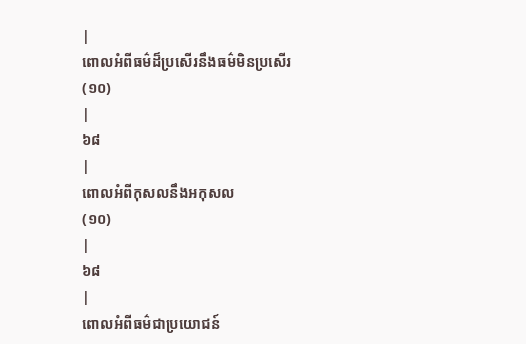|
ពោលអំពីធម៌ដ៏ប្រសើរនឹងធម៌មិនប្រសើរ
(១០)
|
៦៨
|
ពោលអំពីកុសលនឹងអកុសល
(១០)
|
៦៨
|
ពោលអំពីធម៌ជាប្រយោជន៍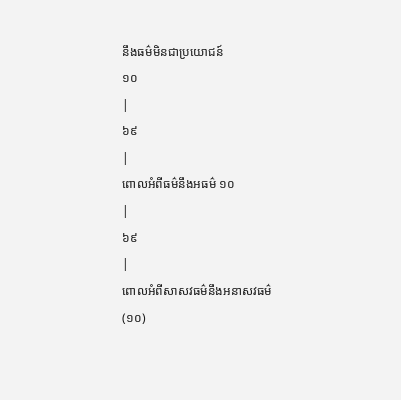នឹងធម៌មិនជាប្រយោជន៍
១០
|
៦៩
|
ពោលអំពីធម៌នឹងអធម៌ ១០
|
៦៩
|
ពោលអំពីសាសវធម៌នឹងអនាសវធម៌
(១០)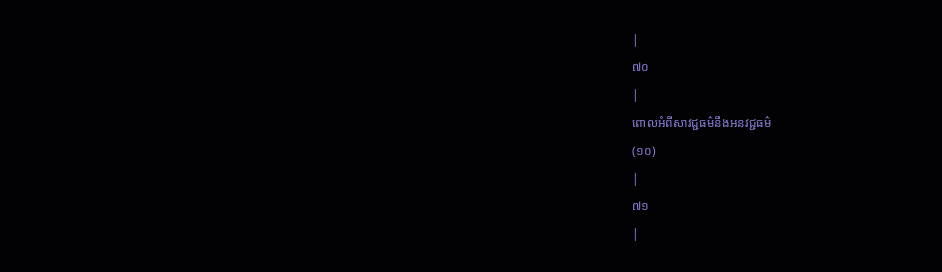|
៧០
|
ពោលអំពីសាវជ្ជធម៌នឹងអនវជ្ជធម៌
(១០)
|
៧១
|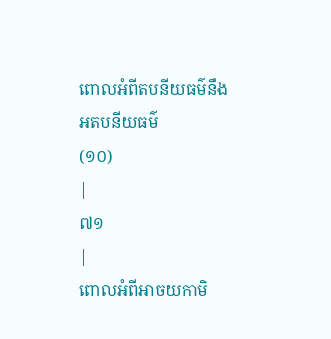ពោលអំពីតបនីយធម៌នឹងអតបនីយធម៌
(១០)
|
៧១
|
ពោលអំពីអាចយកាមិ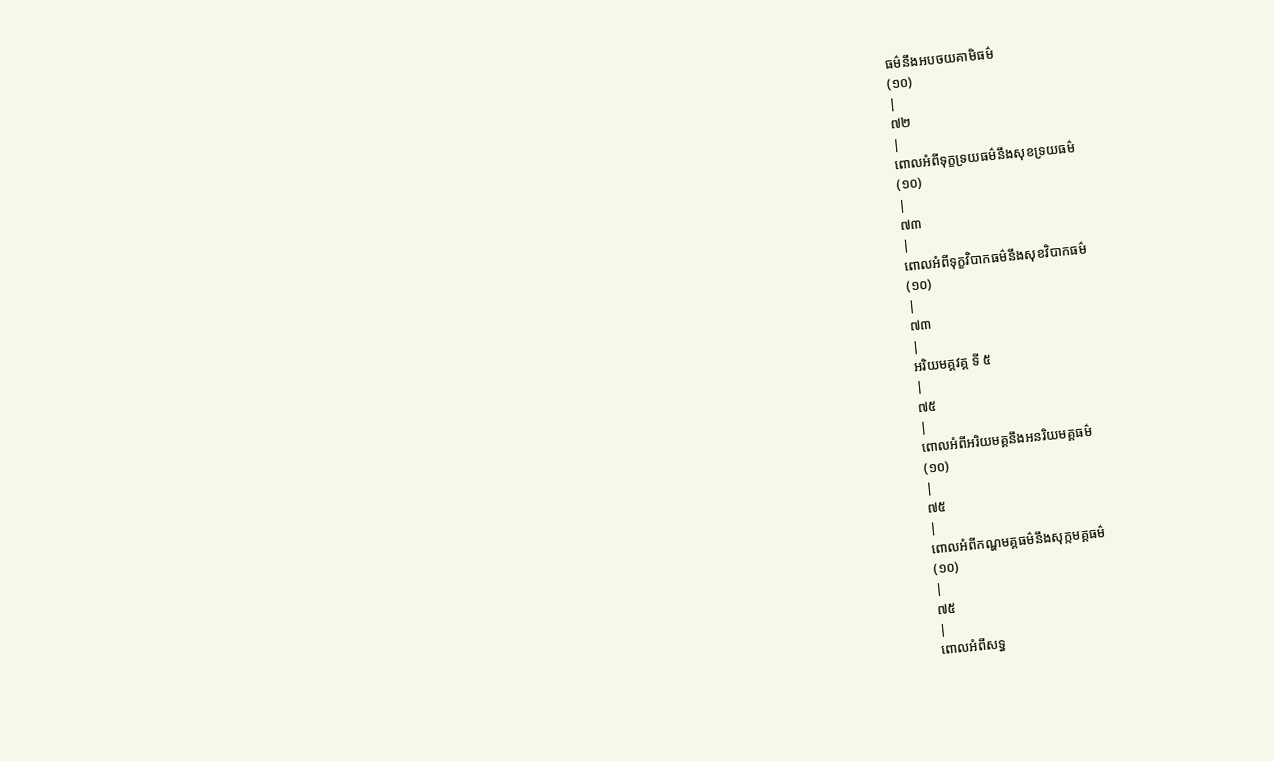ធម៌នឹងអបចយគាមិធម៌
(១០)
|
៧២
|
ពោលអំពីទុក្ខទ្រយធម៌នឹងសុខទ្រយធម៌
(១០)
|
៧៣
|
ពោលអំពីទុក្ខវិបាកធម៌នឹងសុខវិបាកធម៌
(១០)
|
៧៣
|
អរិយមគ្គវគ្គ ទី ៥
|
៧៥
|
ពោលអំពីអរិយមគ្គនឹងអនរិយមគ្គធម៌
(១០)
|
៧៥
|
ពោលអំពីកណ្ហមគ្គធម៌នឹងសុក្កមគ្គធម៌
(១០)
|
៧៥
|
ពោលអំពីសទ្ធ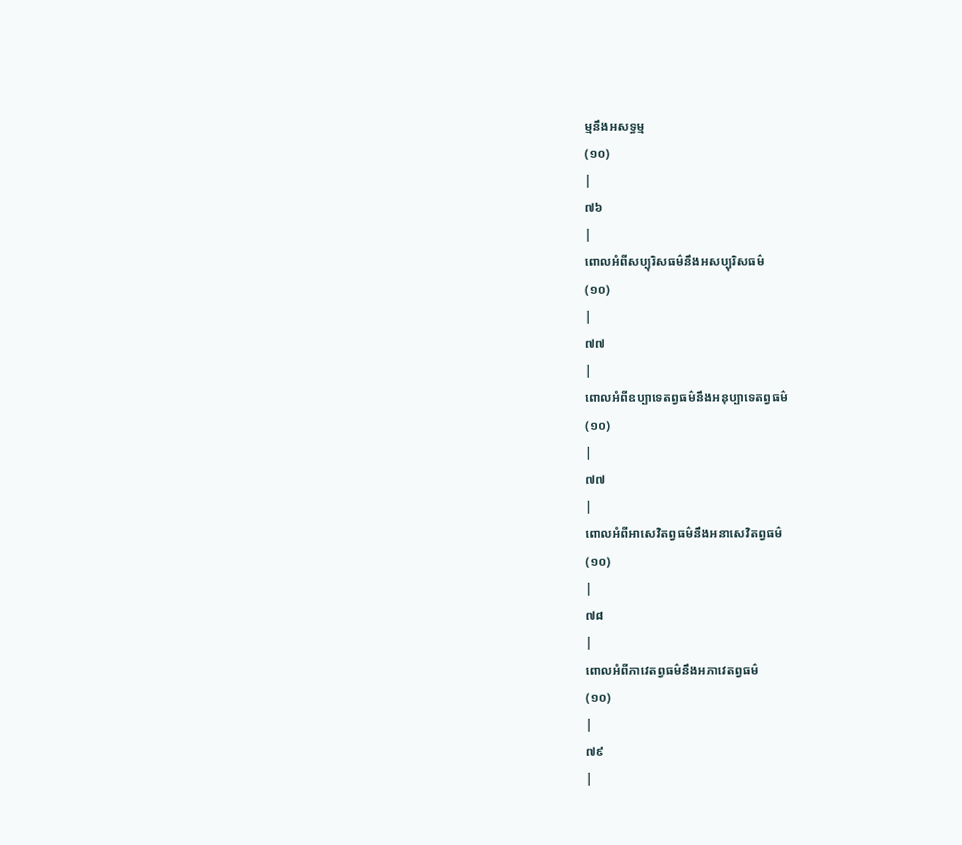ម្មនឹងអសទ្ធម្ម
(១០)
|
៧៦
|
ពោលអំពីសប្បុរិសធម៌នឹងអសប្បុរិសធម៌
(១០)
|
៧៧
|
ពោលអំពីឧប្បាទេតព្វធម៌នឹងអនុប្បាទេតព្វធម៌
(១០)
|
៧៧
|
ពោលអំពីអាសេវិតព្វធម៌នឹងអនាសេវិតព្វធម៌
(១០)
|
៧៨
|
ពោលអំពីភាវេតព្វធម៌នឹងអភាវេតព្វធម៌
(១០)
|
៧៩
|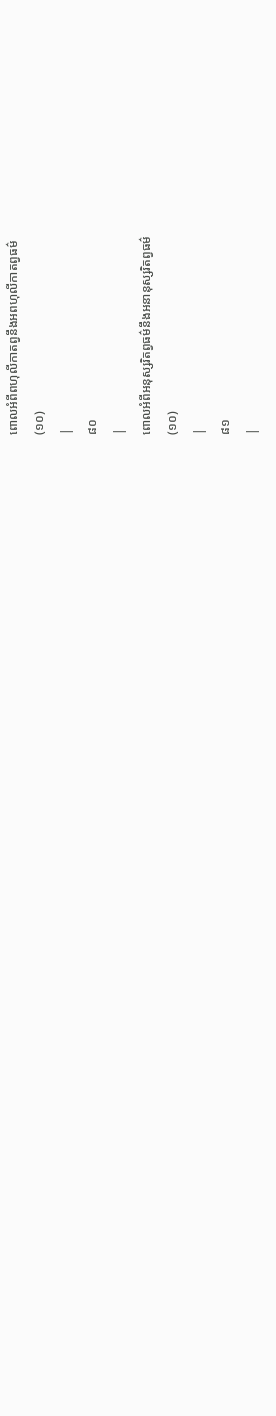ពោលអំពីពហុលីកាតព្វនឹងអពហុលីកាតព្វធម៌
(១០)
|
៨០
|
ពោលអំពីអនុស្សរិតព្វធម៌នឹងអនានុស្សរិតព្វធម៌
(១០)
|
៨១
|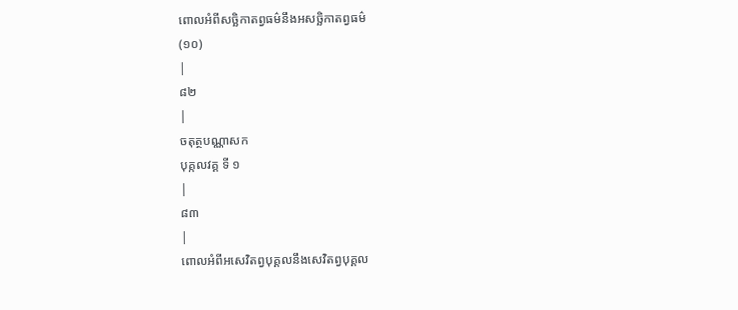ពោលអំពីសច្ឆិកាតព្វធម៌នឹងអសច្ឆិកាតព្វធម៌
(១០)
|
៨២
|
ចតុត្ថបណ្ណាសក
បុគ្កលវគ្គ ទី ១
|
៨៣
|
ពោលអំពីអសេវិតព្វបុគ្គលនឹងសេវិតព្វបុគ្គល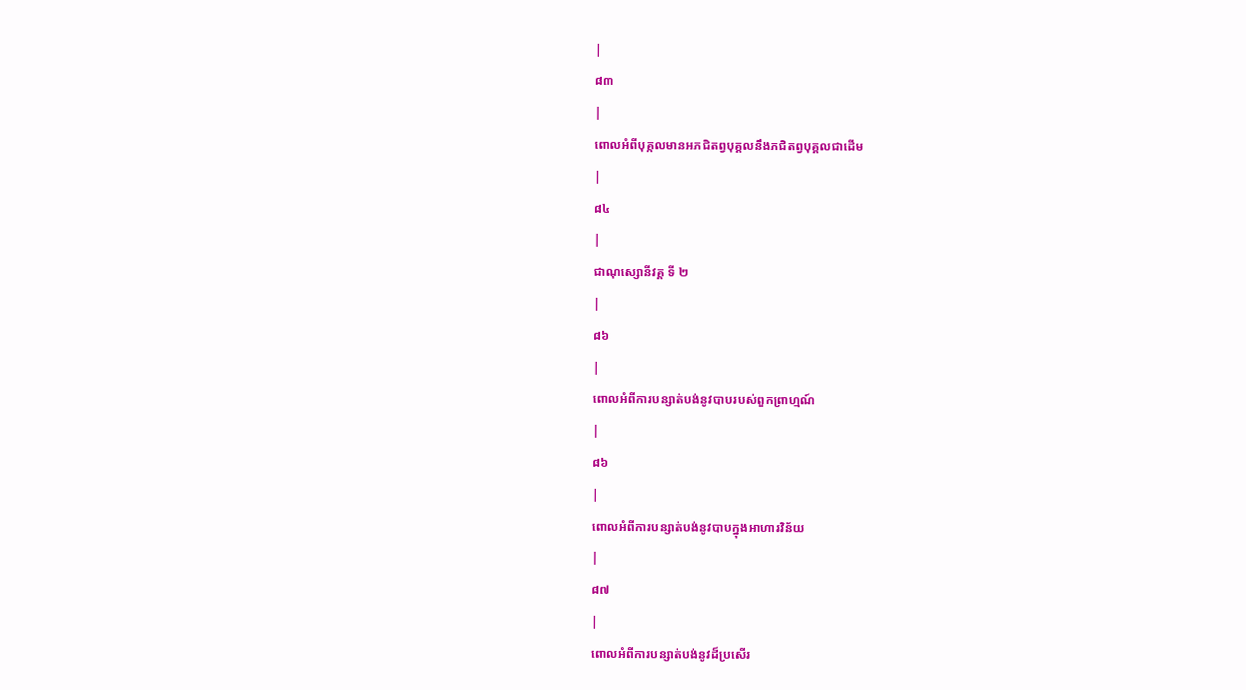|
៨៣
|
ពោលអំពីបុគ្កលមានអភជិតព្វបុគ្គលនឹងភជិតព្វបុគ្គលជាដើម
|
៨៤
|
ជាណុស្សោនីវគ្គ ទី ២
|
៨៦
|
ពោលអំពីការបន្សាត់បង់នូវបាបរបស់ពួកព្រាហ្មណ៍
|
៨៦
|
ពោលអំពីការបន្សាត់បង់នូវបាបក្នុងអាហារវិន័យ
|
៨៧
|
ពោលអំពីការបន្សាត់បង់នូវដ៏ប្រសើរ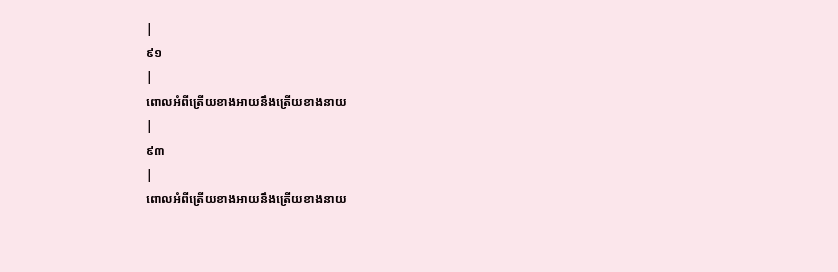|
៩១
|
ពោលអំពីត្រើយខាងអាយនឹងត្រើយខាងនាយ
|
៩៣
|
ពោលអំពីត្រើយខាងអាយនឹងត្រើយខាងនាយ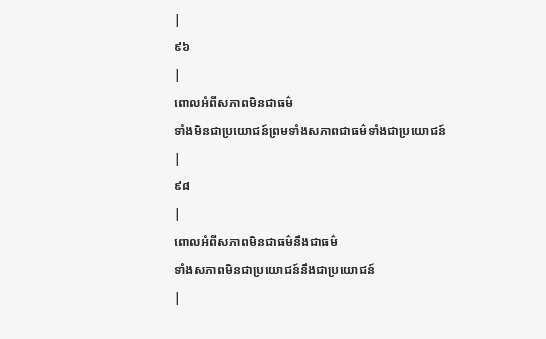|
៩៦
|
ពោលអំពីសភាពមិនជាធម៌
ទាំងមិនជាប្រយោជន៍ព្រមទាំងសភាពជាធម៌ទាំងជាប្រយោជន៍
|
៩៨
|
ពោលអំពីសភាពមិនជាធម៌នឹងជាធម៌
ទាំងសភាពមិនជាប្រយោជន៍នឹងជាប្រយោជន៍
|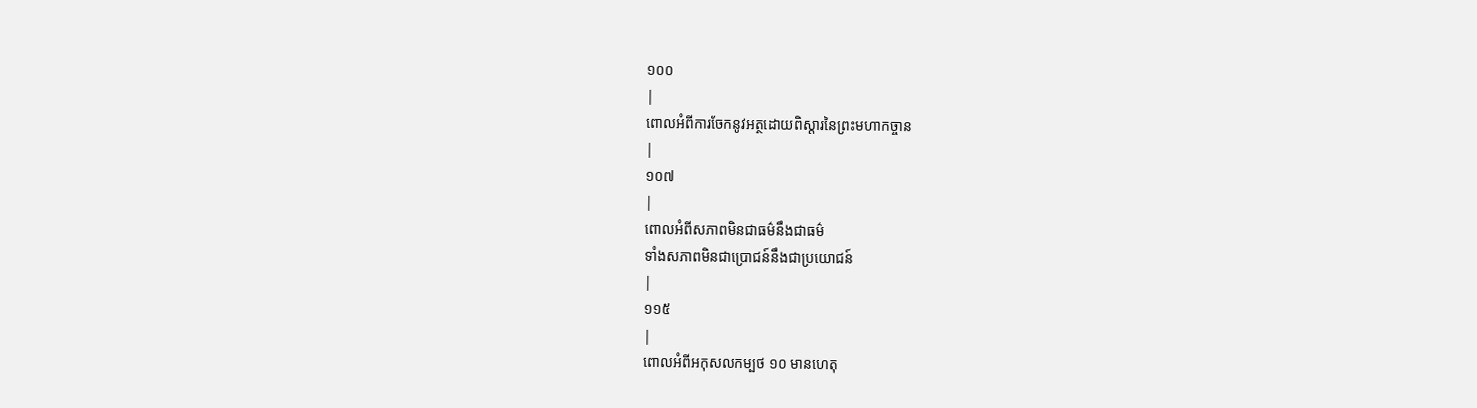១០០
|
ពោលអំពីការចែកនូវអត្ថដោយពិស្តារនៃព្រះមហាកច្ចាន
|
១០៧
|
ពោលអំពីសភាពមិនជាធម៌នឹងជាធម៌
ទាំងសភាពមិនជាប្រោជន៍នឹងជាប្រយោជន៍
|
១១៥
|
ពោលអំពីអកុសលកម្បថ ១០ មានហេតុ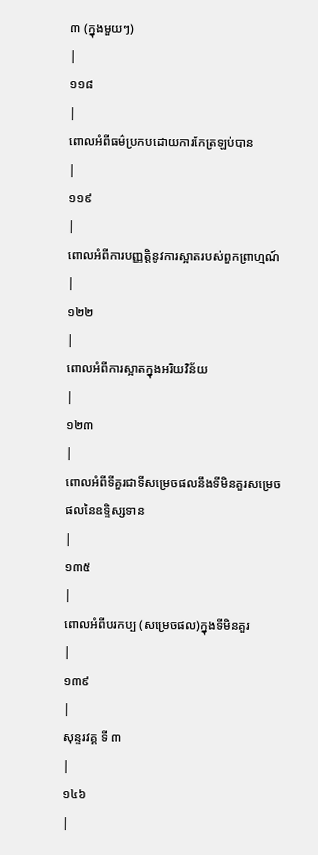៣ (ក្នុងមួយៗ)
|
១១៨
|
ពោលអំពីធម៌ប្រកបដោយការកែត្រឡប់បាន
|
១១៩
|
ពោលអំពីការបញ្ញត្តិនូវការស្អាតរបស់ពួកព្រាហ្មណ៍
|
១២២
|
ពោលអំពីការស្អាតក្នុងអរិយវិន័យ
|
១២៣
|
ពោលអំពីទីគួរជាទីសម្រេចផលនឹងទីមិនគួរសម្រេចផលនៃឧទ្ទិស្សទាន
|
១៣៥
|
ពោលអំពីបរកប្ប (សម្រេចផល)ក្នុងទីមិនគួរ
|
១៣៩
|
សុន្ទរវគ្គ ទី ៣
|
១៤៦
|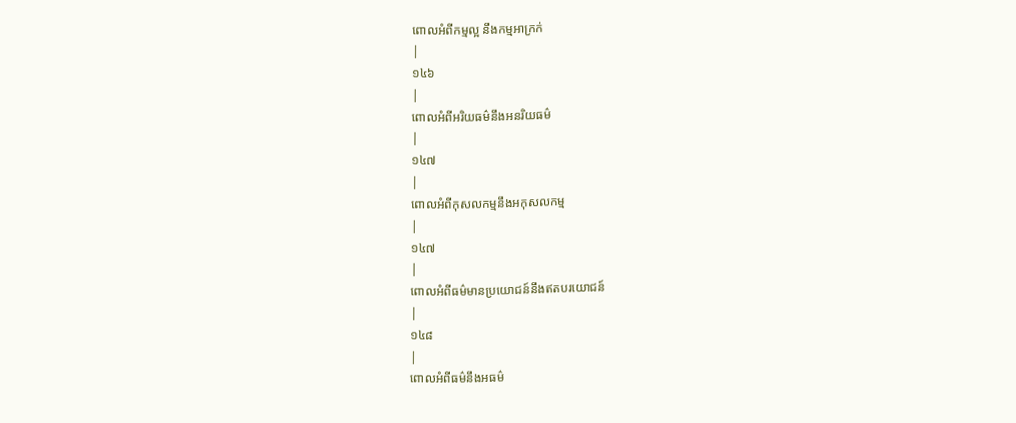ពោលអំពីកម្មល្អ នឹងកម្មអាក្រក់
|
១៤៦
|
ពោលអំពីអរិយធម៌នឹងអនរិយធម៌
|
១៤៧
|
ពោលអំពីកុសលកម្មនឹងអកុសលកម្ម
|
១៤៧
|
ពោលអំពីធម៌មានប្រយោជន៍នឹងឥតបរយោជន៍
|
១៤៨
|
ពោលអំពីធម៌នឹងអធម៌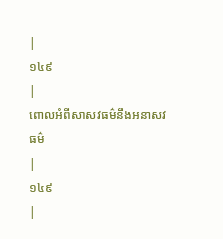|
១៤៩
|
ពោលអំពីសាសវធម៌នឹងអនាសវធម៌
|
១៤៩
|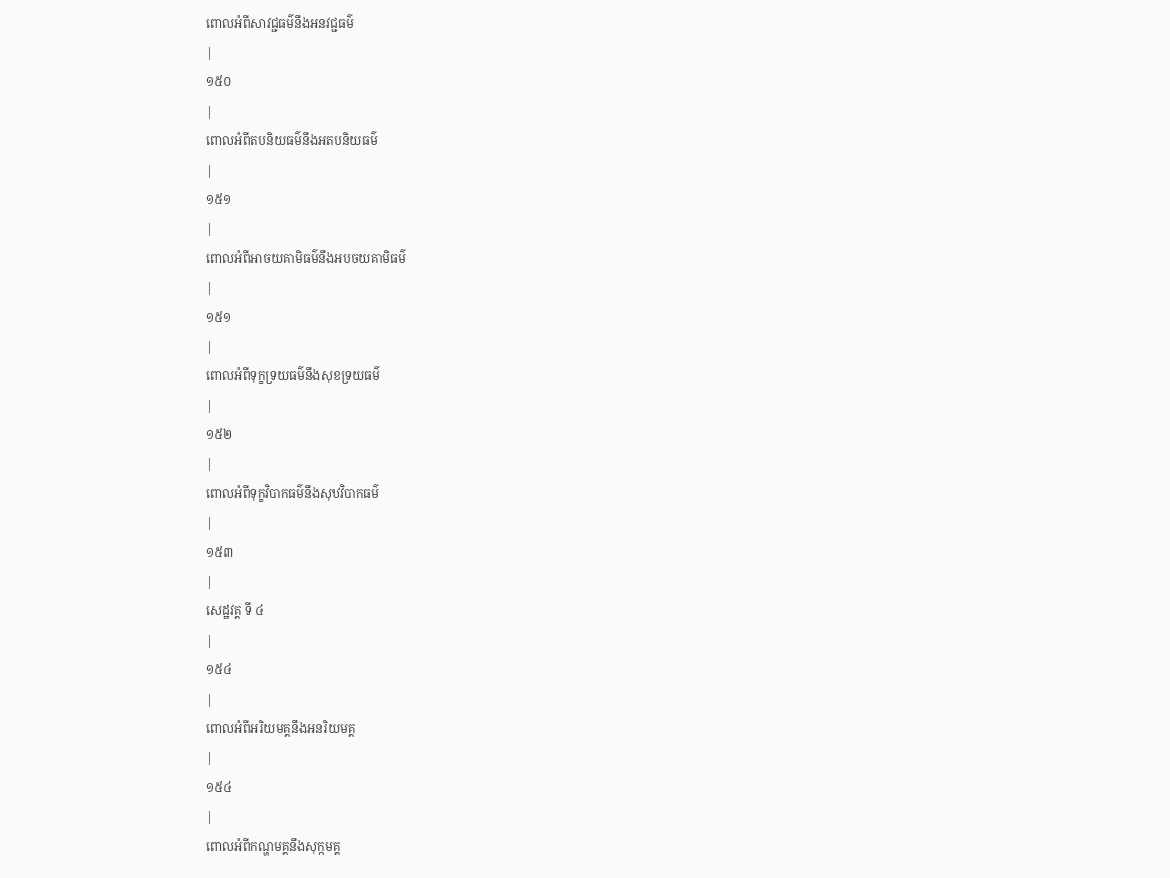ពោលអំពីសាវជ្ជធម៌នឹងអនវជ្ជធម៌
|
១៥០
|
ពោលអំពីតបនិយធម៌នឹងអតបនិយធម៌
|
១៥១
|
ពោលអំពីអាចយគាមិធម៌នឹងអបចយគាមិធម៌
|
១៥១
|
ពោលអំពីទុក្ខទ្រយធម៌នឹងសុខទ្រយធម៌
|
១៥២
|
ពោលអំពីទុក្ខវិបាកធម៌នឹងសុឋវិបាកធម៌
|
១៥៣
|
សេដ្ឋវគ្គ ទី ៤
|
១៥៤
|
ពោលអំពីអរិយមគ្គនឹងអនរិយមគ្គ
|
១៥៤
|
ពោលអំពីកណ្ហមគ្គនឹងសុក្កមគ្គ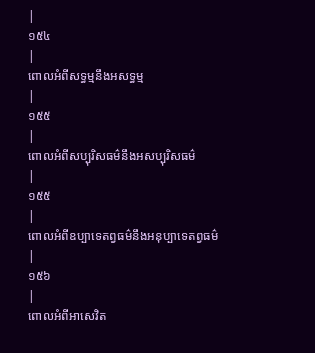|
១៥៤
|
ពោលអំពីសទ្ធម្មនឹងអសទ្ធម្ម
|
១៥៥
|
ពោលអំពីសប្បុរិសធម៌នឹងអសប្បុរិសធម៌
|
១៥៥
|
ពោលអំពីឧប្បាទេតព្វធម៌នឹងអនុប្បាទេតព្វធម៌
|
១៥៦
|
ពោលអំពីអាសេវិត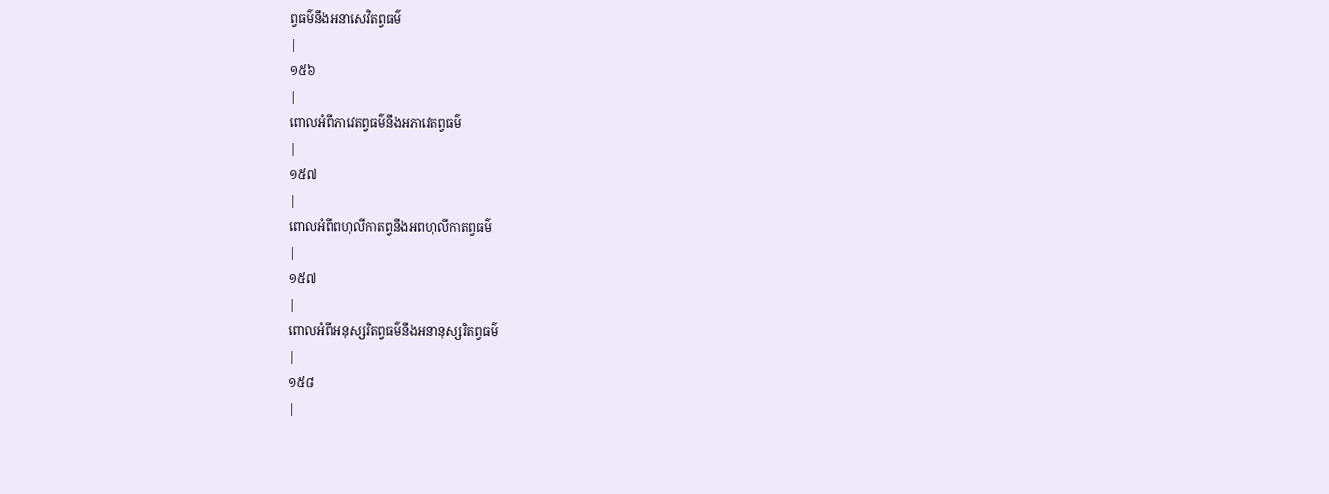ព្វធម៌នឹងអនាសេវិតព្វធម៌
|
១៥៦
|
ពោលអំពីភាវេតព្វធម៌នឹងអភាវេតព្វធម៌
|
១៥៧
|
ពោលអំពីពហុលីកាតព្វនឹងអពហុលីកាតព្វធម៌
|
១៥៧
|
ពោលអំពីអនុស្សរិតព្វធម៌នឹងអនានុស្សរិតព្វធម៌
|
១៥៨
|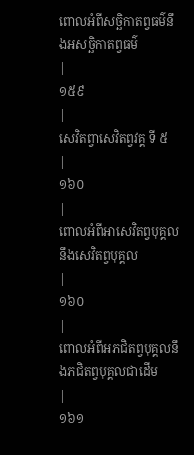ពោលអំពីសច្ឆិកាតព្វធម៌នឹងអសច្ឆិកាតព្វធម៌
|
១៥៩
|
សេវិតព្វាសេវិតព្វវគ្គ ទី ៥
|
១៦០
|
ពោលអំពីអាសេវិតព្វបុគ្គលនឹងសេវិតព្វបុគ្គល
|
១៦០
|
ពោលអំពីអភជិតព្វបុគ្គលនឹងភជិតព្វបុគ្គលជាដើម
|
១៦១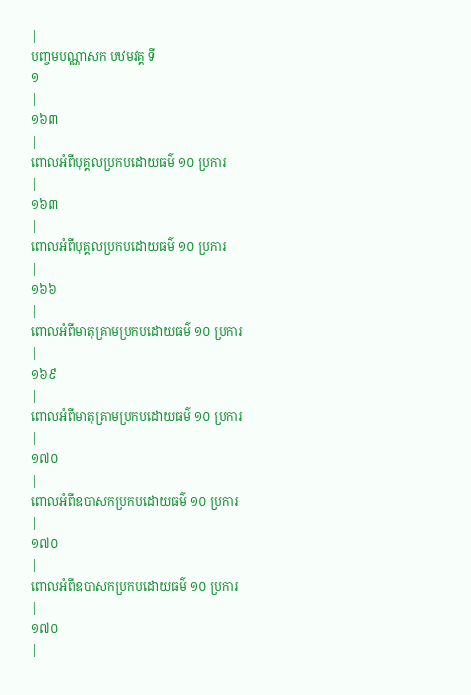|
បញ្ចមបណ្ណាសក បឋមវគ្គ ទី
១
|
១៦៣
|
ពោលអំពីបុគ្គលប្រកបដោយធម៌ ១០ ប្រការ
|
១៦៣
|
ពោលអំពីបុគ្គលប្រកបដោយធម៌ ១០ ប្រការ
|
១៦៦
|
ពោលអំពីមាតុគ្រាមប្រកបដោយធម៌ ១០ ប្រការ
|
១៦៩
|
ពោលអំពីមាតុគ្រាមប្រកបដោយធម៌ ១០ ប្រការ
|
១៧០
|
ពោលអំពីឧបាសកប្រកបដោយធម៌ ១០ ប្រការ
|
១៧០
|
ពោលអំពីឧបាសកប្រកបដោយធម៌ ១០ ប្រការ
|
១៧០
|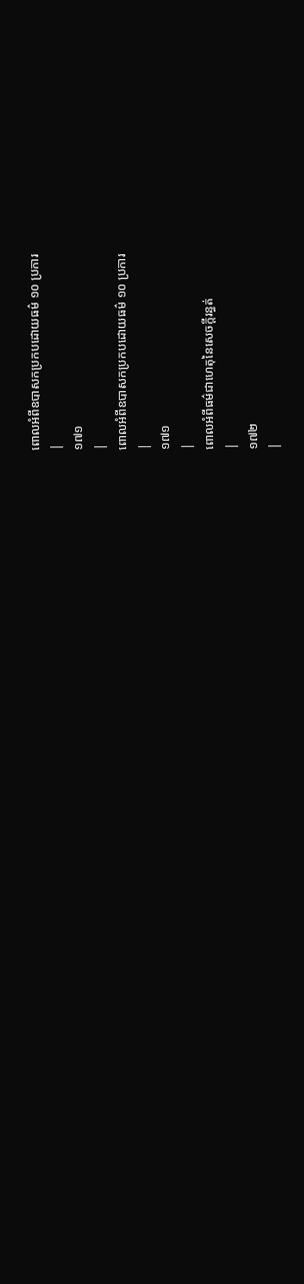ពោលអំពីឧបាសកប្រកបដោយធម៌ ១០ ប្រការ
|
១៧១
|
ពោលអំពីឧបាសកប្រកបដោយធម៌ ១០ ប្រការ
|
១៧១
|
ពោលអំពីធម៌ជាហេតុនៃសេចក្តីរន្ធត់
|
១៧២
|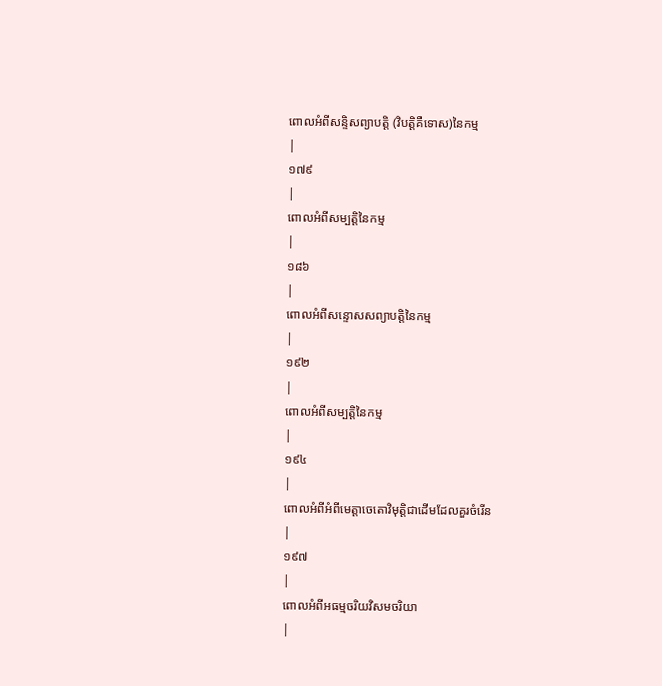ពោលអំពីសន្ទិសព្យាបត្តិ (វិបត្តិគឺទោស)នៃកម្ម
|
១៧៩
|
ពោលអំពីសម្បត្តិនៃកម្ម
|
១៨៦
|
ពោលអំពីសន្ទោសសព្យាបត្តិនៃកម្ម
|
១៩២
|
ពោលអំពីសម្បត្តិនៃកម្ម
|
១៩៤
|
ពោលអំពីអំពីមេត្តាចេតោវិមុត្តិជាដើមដែលគួរចំរើន
|
១៩៧
|
ពោលអំពីអធម្មចរិយវិសមចរិយា
|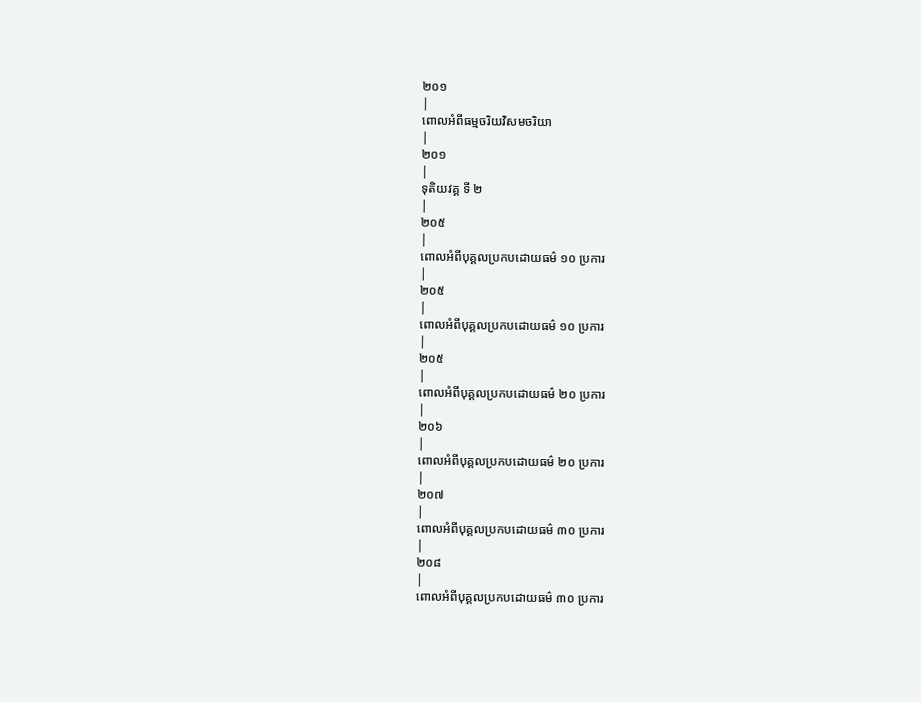២០១
|
ពោលអំពីធម្មចរិយវិសមចរិយា
|
២០១
|
ទុតិយវគ្គ ទី ២
|
២០៥
|
ពោលអំពីបុគ្គលប្រកបដោយធម៌ ១០ ប្រការ
|
២០៥
|
ពោលអំពីបុគ្គលប្រកបដោយធម៌ ១០ ប្រការ
|
២០៥
|
ពោលអំពីបុគ្គលប្រកបដោយធម៌ ២០ ប្រការ
|
២០៦
|
ពោលអំពីបុគ្គលប្រកបដោយធម៌ ២០ ប្រការ
|
២០៧
|
ពោលអំពីបុគ្គលប្រកបដោយធម៌ ៣០ ប្រការ
|
២០៨
|
ពោលអំពីបុគ្គលប្រកបដោយធម៌ ៣០ ប្រការ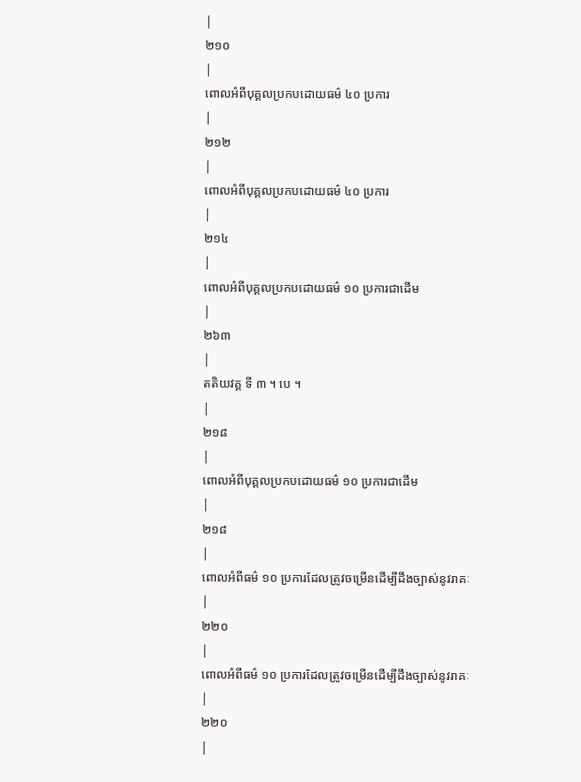|
២១០
|
ពោលអំពីបុគ្គលប្រកបដោយធម៌ ៤០ ប្រការ
|
២១២
|
ពោលអំពីបុគ្គលប្រកបដោយធម៌ ៤០ ប្រការ
|
២១៤
|
ពោលអំពីបុគ្គលប្រកបដោយធម៌ ១០ ប្រការជាដើម
|
២៦៣
|
តតិយវគ្គ ទី ៣ ។ បេ ។
|
២១៨
|
ពោលអំពីបុគ្គលប្រកបដោយធម៌ ១០ ប្រការជាដើម
|
២១៨
|
ពោលអំពីធម៌ ១០ ប្រការដែលត្រូវចម្រើនដើម្បីដឹងច្បាស់នូវរាគៈ
|
២២០
|
ពោលអំពីធម៌ ១០ ប្រការដែលត្រូវចម្រើនដើម្បីដឹងច្បាស់នូវរាគៈ
|
២២០
|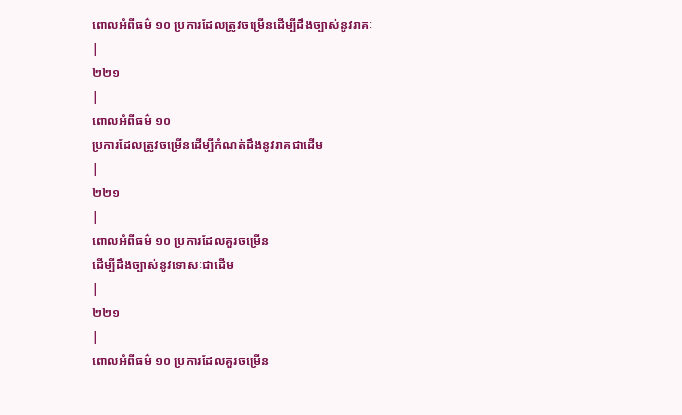ពោលអំពីធម៌ ១០ ប្រការដែលត្រូវចម្រើនដើម្បីដឹងច្បាស់នូវរាគៈ
|
២២១
|
ពោលអំពីធម៌ ១០
ប្រការដែលត្រូវចម្រើនដើម្បីកំណត់ដឹងនូវរាគជាដើម
|
២២១
|
ពោលអំពីធម៌ ១០ ប្រការដែលគួរចម្រើន
ដើម្បីដឹងច្បាស់នូវទោសៈជាដើម
|
២២១
|
ពោលអំពីធម៌ ១០ ប្រការដែលគួរចម្រើន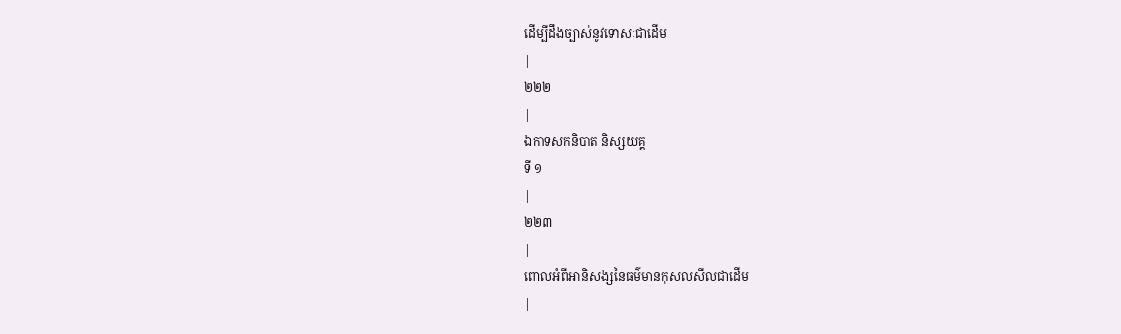ដើម្បីដឹងច្បាស់នូវទោសៈជាដើម
|
២២២
|
ឯកាទសកនិបាត និស្សយគ្គ
ទី ១
|
២២៣
|
ពោលអំពីអានិសង្សនៃធម៌មានកុសលសីលជាដើម
|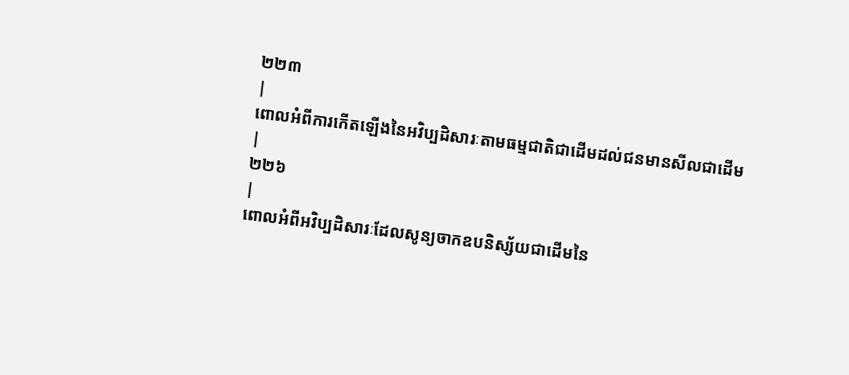២២៣
|
ពោលអំពីការកើតឡើងនៃអវិប្បដិសារៈតាមធម្មជាតិជាដើមដល់ជនមានសីលជាដើម
|
២២៦
|
ពោលអំពីអវិប្បដិសារៈដែលសូន្យចាកឧបនិស្ស័យជាដើមនៃ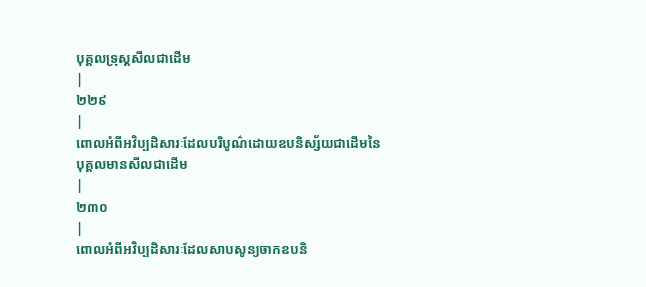បុគ្គលទ្រុស្តសីលជាដើម
|
២២៩
|
ពោលអំពីអវិប្បដិសារៈដែលបរិបូណ៌ដោយឧបនិស្ស័យជាដើមនៃបុគ្គលមានសីលជាដើម
|
២៣០
|
ពោលអំពីអវិប្បដិសារៈដែលសាបសូន្យចាកឧបនិ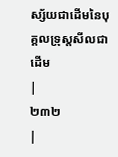ស្ស័យជាដើមនៃបុគ្គលទ្រុស្តសីលជាដើម
|
២៣២
|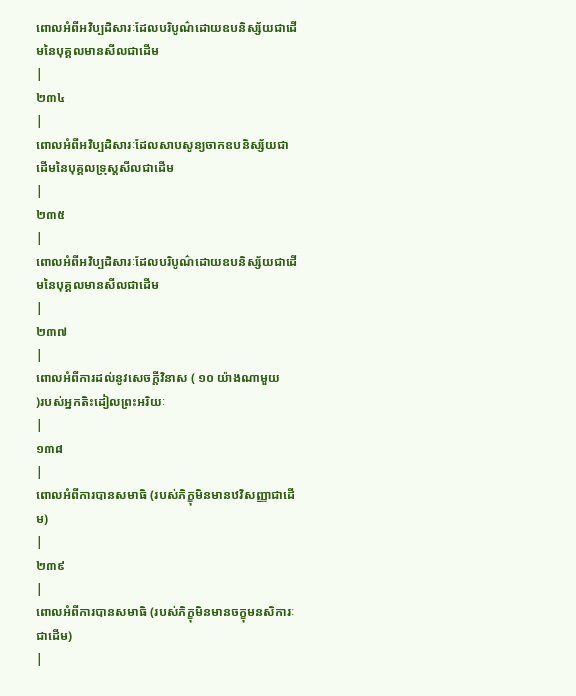ពោលអំពីអវិប្បដិសារៈដែលបរិបូណ៌ដោយឧបនិស្ស័យជាដើមនៃបុគ្គលមានសីលជាដើម
|
២៣៤
|
ពោលអំពីអវិប្បដិសារៈដែលសាបសូន្យចាកឧបនិស្ស័យជាដើមនៃបុគ្គលទ្រុស្តសីលជាដើម
|
២៣៥
|
ពោលអំពីអវិប្បដិសារៈដែលបរិបូណ៌ដោយឧបនិស្ស័យជាដើមនៃបុគ្គលមានសីលជាដើម
|
២៣៧
|
ពោលអំពីការដល់នូវសេចក្តីវិនាស ( ១០ យ៉ាងណាមួយ
)របស់អ្នកតិះដៀលព្រះអរិយៈ
|
១៣៨
|
ពោលអំពីការបានសមាធិ (របស់ភិក្ខុមិនមានឋវិសញ្ញាជាដើម)
|
២៣៩
|
ពោលអំពីការបានសមាធិ (របស់ភិក្ខុមិនមានចក្ខុមនសិការៈជាដើម)
|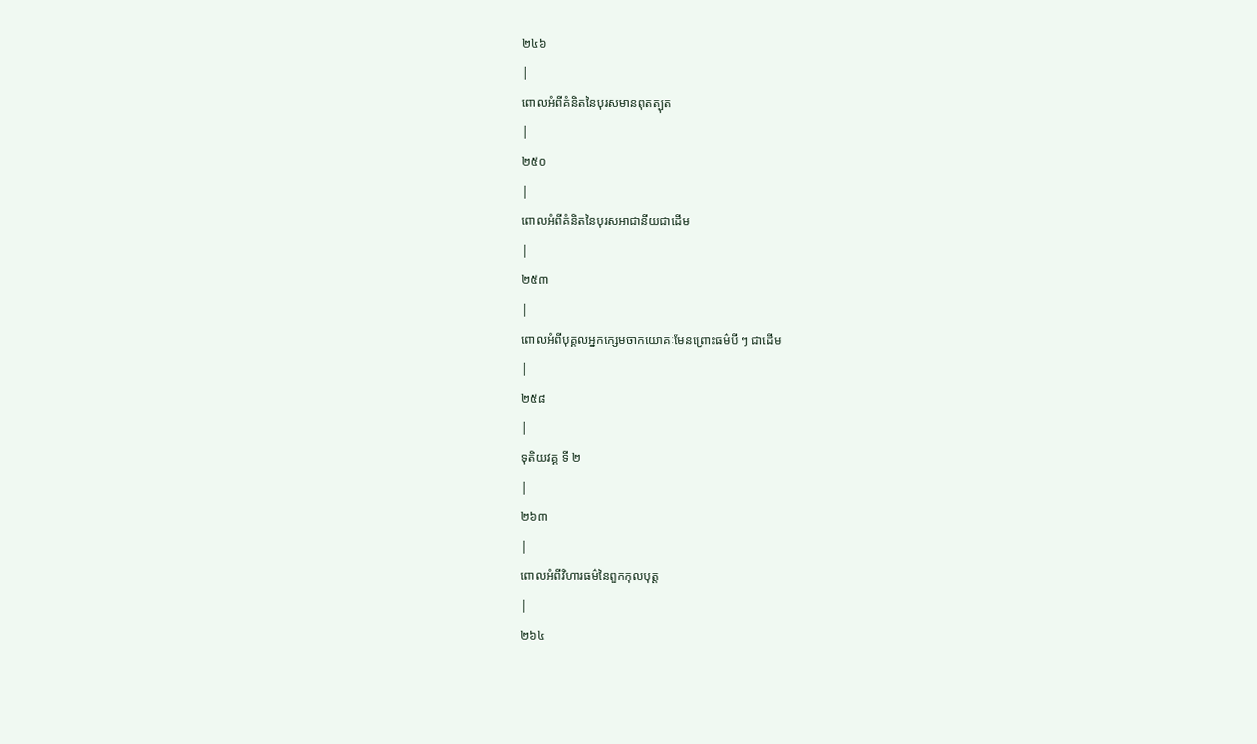២៤៦
|
ពោលអំពីគំនិតនៃបុរសមានពុតត្បុត
|
២៥០
|
ពោលអំពីគំនិតនៃបុរសអាជានីយជាដើម
|
២៥៣
|
ពោលអំពីបុគ្គលអ្នកក្សេមចាកយោគៈមែនព្រោះធម៌បី ៗ ជាដើម
|
២៥៨
|
ទុតិយវគ្គ ទី ២
|
២៦៣
|
ពោលអំពីវិហារធម៌នៃពួកកុលបុត្ត
|
២៦៤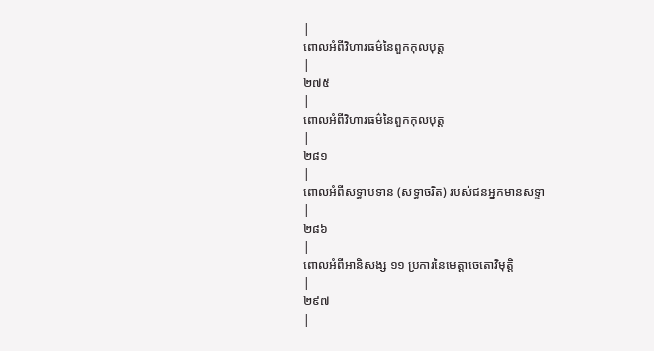|
ពោលអំពីវិហារធម៌នៃពួកកុលបុត្ត
|
២៧៥
|
ពោលអំពីវិហារធម៌នៃពួកកុលបុត្ត
|
២៨១
|
ពោលអំពីសទ្ធាបទាន (សទ្ធាចរិត) របស់ជនអ្នកមានសទ្ទា
|
២៨៦
|
ពោលអំពីអានិសង្ស ១១ ប្រការនៃមេត្តាចេតោវិមុត្តិ
|
២៩៧
|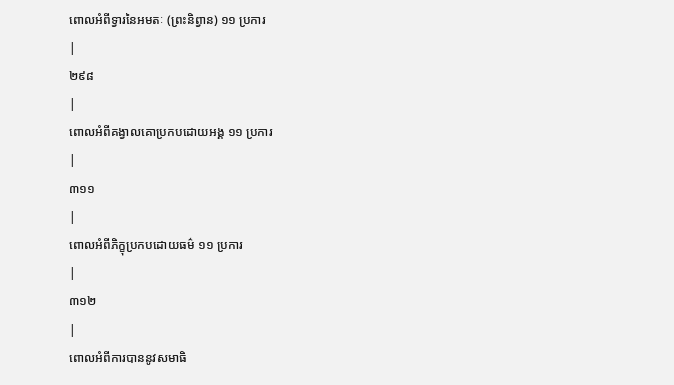ពោលអំពីទ្វារនៃអមតៈ (ព្រះនិព្វាន) ១១ ប្រការ
|
២៩៨
|
ពោលអំពីគង្វាលគោប្រកបដោយអង្គ ១១ ប្រការ
|
៣១១
|
ពោលអំពីភិក្ខុប្រកបដោយធម៌ ១១ ប្រការ
|
៣១២
|
ពោលអំពីការបាននូវសមាធិ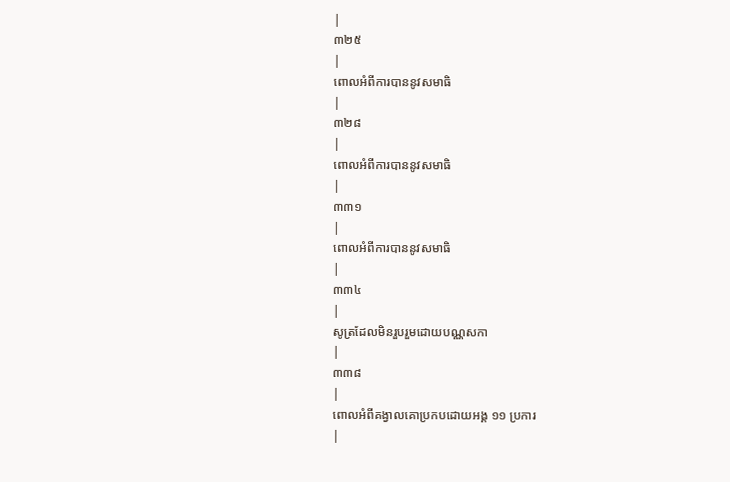|
៣២៥
|
ពោលអំពីការបាននូវសមាធិ
|
៣២៨
|
ពោលអំពីការបាននូវសមាធិ
|
៣៣១
|
ពោលអំពីការបាននូវសមាធិ
|
៣៣៤
|
សូត្រដែលមិនរួបរួមដោយបណ្ណសកា
|
៣៣៨
|
ពោលអំពីគង្វាលគោប្រកបដោយអង្គ ១១ ប្រការ
|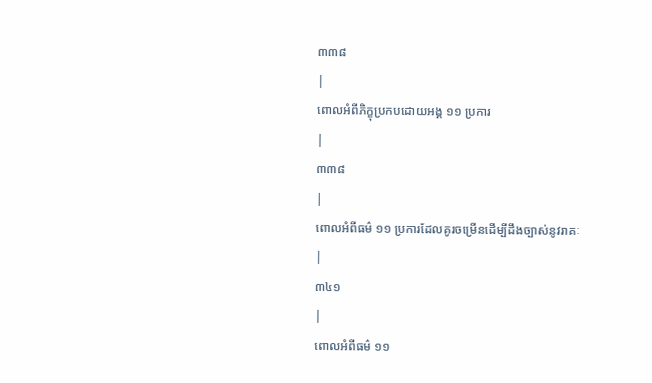៣៣៨
|
ពោលអំពីភិក្ខុប្រកបដោយអង្គ ១១ ប្រការ
|
៣៣៨
|
ពោលអំពីធម៌ ១១ ប្រការដែលគូរចម្រើនដើម្បីដឹងច្បាស់នូវរាគៈ
|
៣៤១
|
ពោលអំពីធម៌ ១១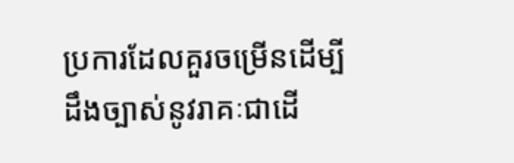ប្រការដែលគួរចម្រើនដើម្បីដឹងច្បាស់នូវរាគៈជាដើ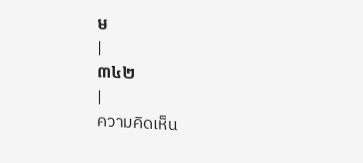ម
|
៣៤២
|
ความคิดเห็น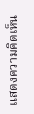แสดงความคิดเห็น